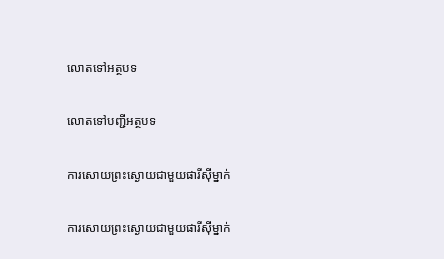លោតទៅអត្ថបទ

លោតទៅបញ្ជីអត្ថបទ

ការសោយព្រះស្ងោយជាមួយផារីស៊ីម្នាក់

ការសោយព្រះស្ងោយជាមួយផារីស៊ីម្នាក់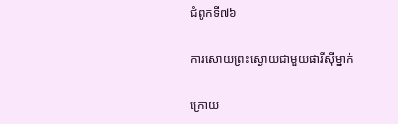ជំពូកទី៧៦

ការសោយព្រះស្ងោយជាមួយផារីស៊ីម្នាក់

ក្រោយ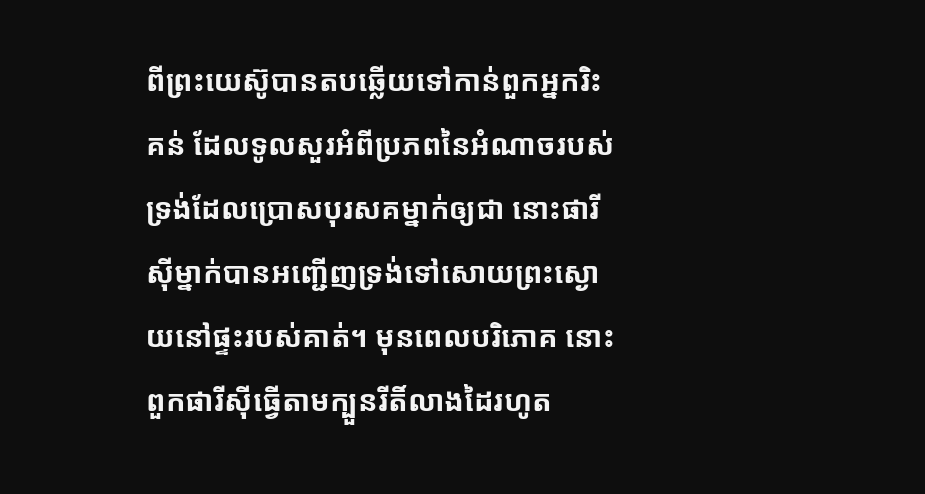ពីព្រះយេស៊ូបានតបឆ្លើយទៅកាន់ពួកអ្នករិះគន់ ដែលទូលសួរអំពីប្រភពនៃអំណាចរបស់ទ្រង់ដែលប្រោសបុរសគម្នាក់ឲ្យជា នោះផារីស៊ីម្នាក់បានអញ្ជើញទ្រង់ទៅសោយព្រះស្ងោយនៅផ្ទះរបស់គាត់។ មុនពេលបរិភោគ នោះពួកផារីស៊ីធ្វើតាមក្បួនរីតិ៍លាងដៃរហូត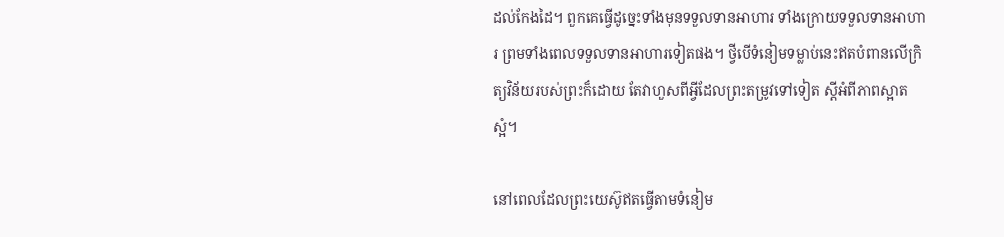ដល់កែងដៃ។ ពួកគេធ្វើដូច្នេះទាំងមុនទទួលទានអាហារ ទាំងក្រោយទទួលទានអាហារ ព្រមទាំងពេលទទួលទានអាហារទៀតផង។ ថ្វីបើទំនៀមទម្លាប់នេះឥតបំពានលើក្រិត្យវិន័យរបស់ព្រះក៏ដោយ តែវាហួសពីអ្វីដែលព្រះតម្រូវទៅទៀត ស្តីអំពីភាពស្អាតស្អំ។

នៅពេលដែលព្រះយេស៊ូឥតធ្វើតាមទំនៀម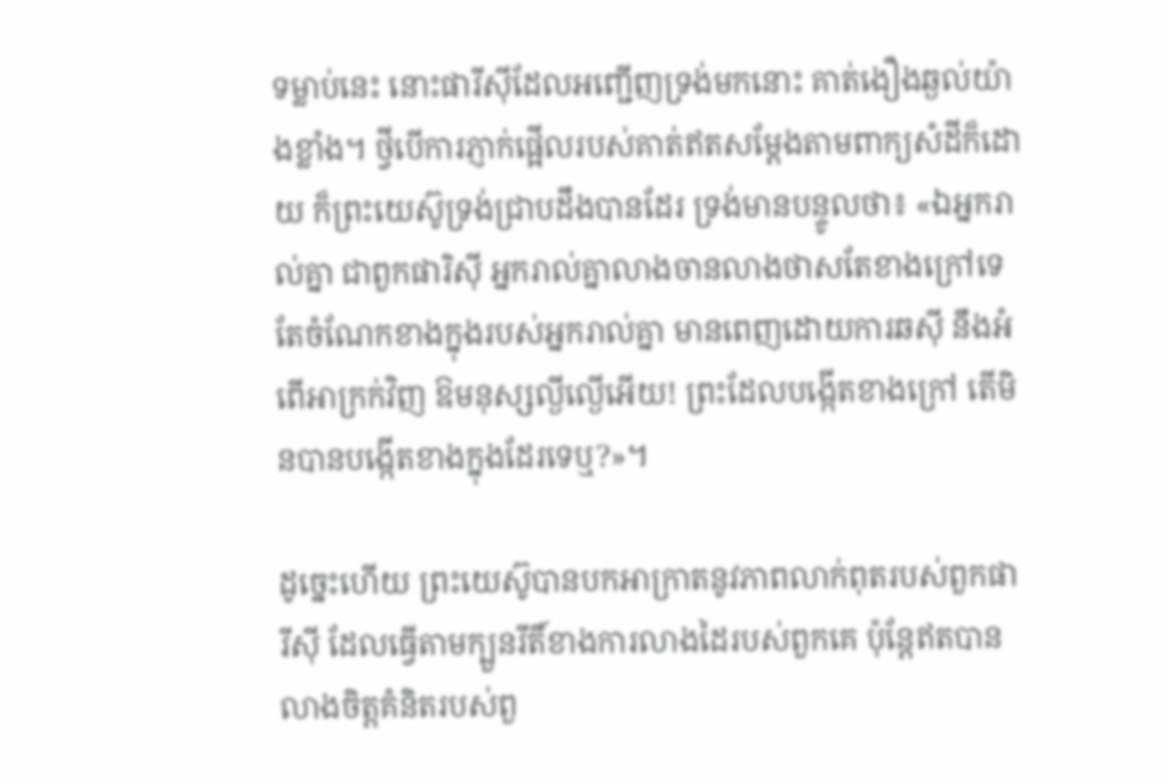ទម្លាប់នេះ នោះផារីស៊ីដែលអញ្ជើញទ្រង់មកនោះ គាត់ងឿងឆ្ងល់យ៉ាងខ្លាំង។ ថ្វីបើការភ្ញាក់ផ្អើលរបស់គាត់ឥតសម្ដែងតាមពាក្យសំដីក៏ដោយ ក៏ព្រះយេស៊ូទ្រង់ជ្រាបដឹងបានដែរ ទ្រង់មានបន្ទូលថា៖ «ឯអ្នករាល់គ្នា ជាពួកផារិស៊ី អ្នករាល់គ្នាលាងចានលាងថាសតែខាងក្រៅទេ តែចំណែកខាងក្នុងរបស់អ្នករាល់គ្នា មានពេញដោយការឆស៊ី នឹងអំពើអាក្រក់វិញ ឱមនុស្សល្ងីល្ងើអើយ! ព្រះដែលបង្កើតខាងក្រៅ តើមិនបានបង្កើតខាងក្នុងដែរទេឬ?»។

ដូច្នេះហើយ ព្រះយេស៊ូបានបកអាក្រាតនូវភាពលាក់ពុតរបស់ពួកផារីស៊ី ដែលធ្វើតាមក្បួនរីតិ៍ខាងការលាងដៃរបស់ពួកគេ ប៉ុន្តែឥតបានលាងចិត្តគំនិតរបស់ពួ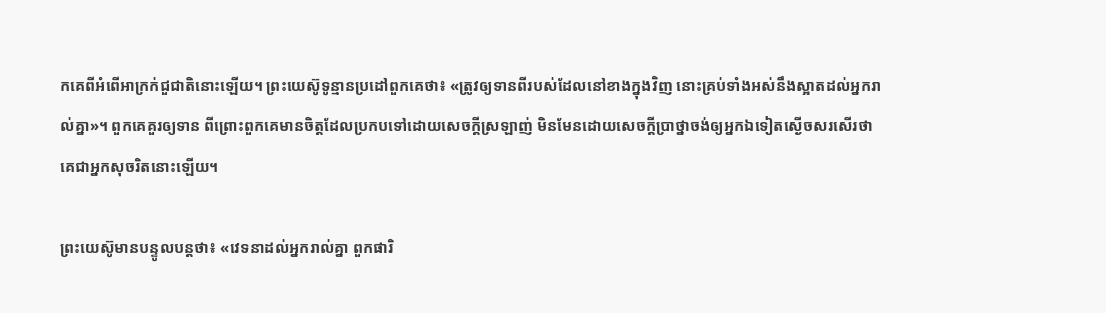កគេពីអំពើអាក្រក់ជួជាតិនោះឡើយ។ ព្រះយេស៊ូទូន្មានប្រដៅពួកគេថា៖ «ត្រូវឲ្យទានពីរបស់ដែលនៅខាងក្នុងវិញ នោះគ្រប់ទាំងអស់នឹងស្អាតដល់អ្នករាល់គ្នា»។ ពួកគេគួរឲ្យទាន ពីព្រោះពួកគេមានចិត្តដែលប្រកបទៅដោយសេចក្ដីស្រឡាញ់ មិនមែនដោយសេចក្ដីប្រាថ្នាចង់ឲ្យអ្នកឯទៀតស្ងើចសរសើរថាគេជាអ្នកសុចរិតនោះឡើយ។

ព្រះយេស៊ូមានបន្ទូលបន្តថា៖ «វេទនាដល់អ្នករាល់គ្នា ពួកផារិ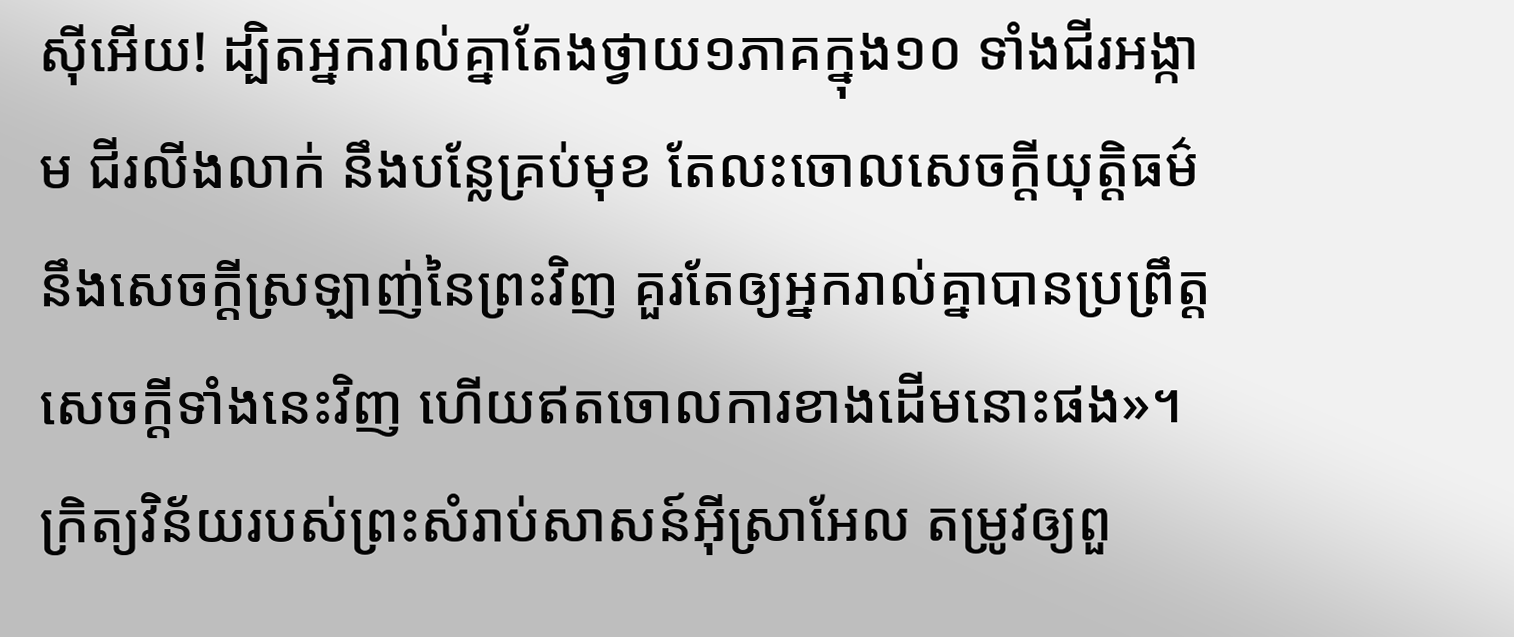ស៊ីអើយ! ដ្បិតអ្នករាល់គ្នាតែងថ្វាយ១ភាគក្នុង១០ ទាំងជីរអង្កាម ជីរលីងលាក់ នឹងបន្លែគ្រប់មុខ តែលះចោលសេចក្ដីយុត្ដិធម៌ នឹងសេចក្ដីស្រឡាញ់នៃព្រះវិញ គួរតែឲ្យអ្នករាល់គ្នាបានប្រព្រឹត្តសេចក្ដីទាំងនេះវិញ ហើយឥតចោលការខាងដើមនោះផង»។ ក្រិត្យវិន័យរបស់ព្រះសំរាប់សាសន៍អ៊ីស្រាអែល តម្រូវឲ្យពួ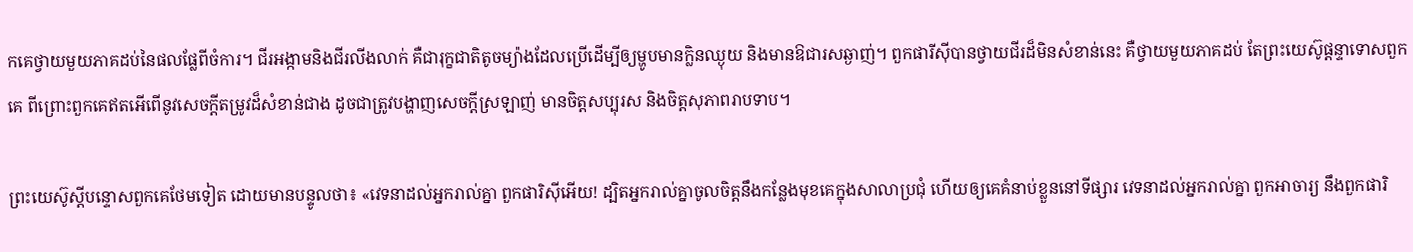កគេថ្វាយមួយភាគដប់នៃផលផ្លែពីចំការ។ ជីរអង្កាមនិងជីរលីងលាក់ គឺជារុក្ខជាតិតូចម្យ៉ាងដែលប្រើដើម្បីឲ្យម្ហូបមានក្លិនឈ្ងុយ និងមានឱជារសឆ្ងាញ់។ ពួកផារីស៊ីបានថ្វាយជីរដ៏មិនសំខាន់នេះ គឺថ្វាយមួយភាគដប់ តែព្រះយេស៊ូផ្ដន្ទាទោសពួកគេ ពីព្រោះពួកគេឥតអើពើនូវសេចក្ដីតម្រូវដ៏សំខាន់ជាង ដូចជាត្រូវបង្ហាញសេចក្ដីស្រឡាញ់ មានចិត្តសប្បុរស និងចិត្តសុភាពរាបទាប។

ព្រះយេស៊ូស្តីបន្ទោសពួកគេថែមទៀត ដោយមានបន្ទូលថា៖ «វេទនាដល់អ្នករាល់គ្នា ពួកផារិស៊ីអើយ! ដ្បិតអ្នករាល់គ្នាចូលចិត្តនឹងកន្លែងមុខគេក្នុងសាលាប្រជុំ ហើយឲ្យគេគំនាប់ខ្លួននៅទីផ្សារ វេទនាដល់អ្នករាល់គ្នា ពួកអាចារ្យ នឹងពួកផារិ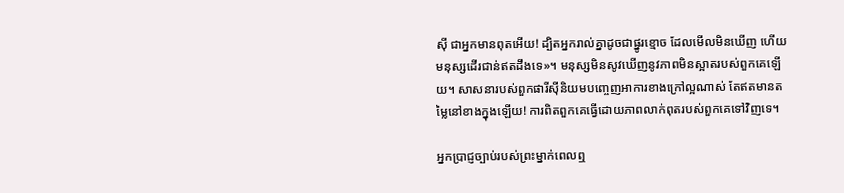ស៊ី ជាអ្នកមានពុតអើយ! ដ្បិតអ្នករាល់គ្នាដូចជាផ្នូរខ្មោច ដែលមើលមិនឃើញ ហើយមនុស្សដើរជាន់ឥតដឹងទេ»។ មនុស្សមិនសូវឃើញនូវភាពមិនស្អាតរបស់ពួកគេឡើយ។ សាសនារបស់ពួកផារីស៊ីនិយមបញ្ចេញអាការខាងក្រៅល្អណាស់ តែឥតមានតម្លៃនៅខាងក្នុងឡើយ! ការពិតពួកគេធ្វើដោយភាពលាក់ពុតរបស់ពួកគេទៅវិញទេ។

អ្នកប្រាជ្ញច្បាប់របស់ព្រះម្នាក់ពេលឮ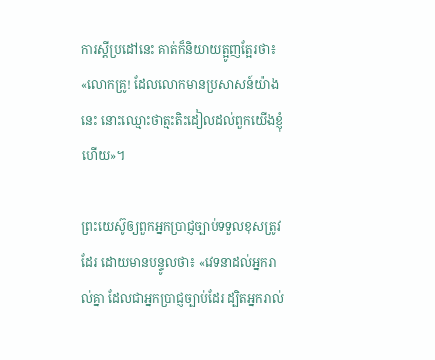ការស្តីប្រដៅនេះ គាត់ក៏និយាយត្អូញត្អែរថា៖ «លោកគ្រូ! ដែលលោកមានប្រសាសន៍យ៉ាងនេះ នោះឈ្មោះថាត្មះតិះដៀលដល់ពួកយើងខ្ញុំហើយ»។

ព្រះយេស៊ូឲ្យពួកអ្នកប្រាជ្ញច្បាប់ទទួលខុសត្រូវដែរ ដោយមានបន្ទូលថា៖ «វេទនាដល់អ្នករាល់គ្នា ដែលជាអ្នកប្រាជ្ញច្បាប់ដែរ ដ្បិតអ្នករាល់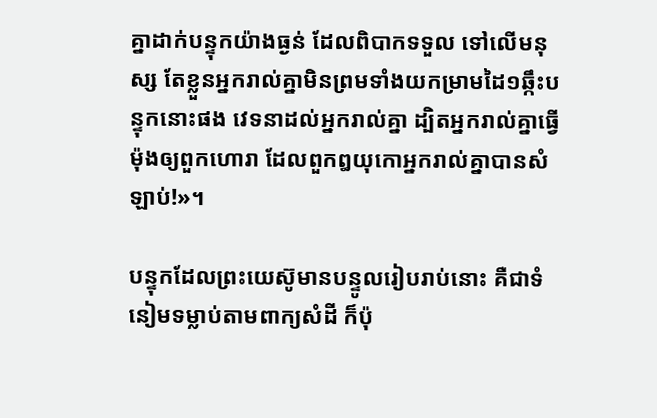គ្នាដាក់បន្ទុកយ៉ាងធ្ងន់ ដែលពិបាកទទួល ទៅលើមនុស្ស តែខ្លួនអ្នករាល់គ្នាមិនព្រមទាំងយកម្រាមដៃ១ឆ្កឹះបន្ទុកនោះផង វេទនាដល់អ្នករាល់គ្នា ដ្បិតអ្នករាល់គ្នាធ្វើម៉ុងឲ្យពួកហោរា ដែលពួកឰយុកោអ្នករាល់គ្នាបានសំឡាប់!»។

បន្ទុកដែលព្រះយេស៊ូមានបន្ទូលរៀបរាប់នោះ គឺជាទំនៀមទម្លាប់តាមពាក្យសំដី ក៏ប៉ុ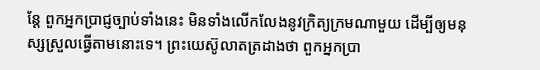ន្តែ ពួកអ្នកប្រាជ្ញច្បាប់ទាំងនេះ មិនទាំងលើកលែងនូវក្រិត្យក្រមណាមួយ ដើម្បីឲ្យមនុស្សស្រួលធ្វើតាមនោះទេ។ ព្រះយេស៊ូលាតត្រដាងថា ពួកអ្នកប្រា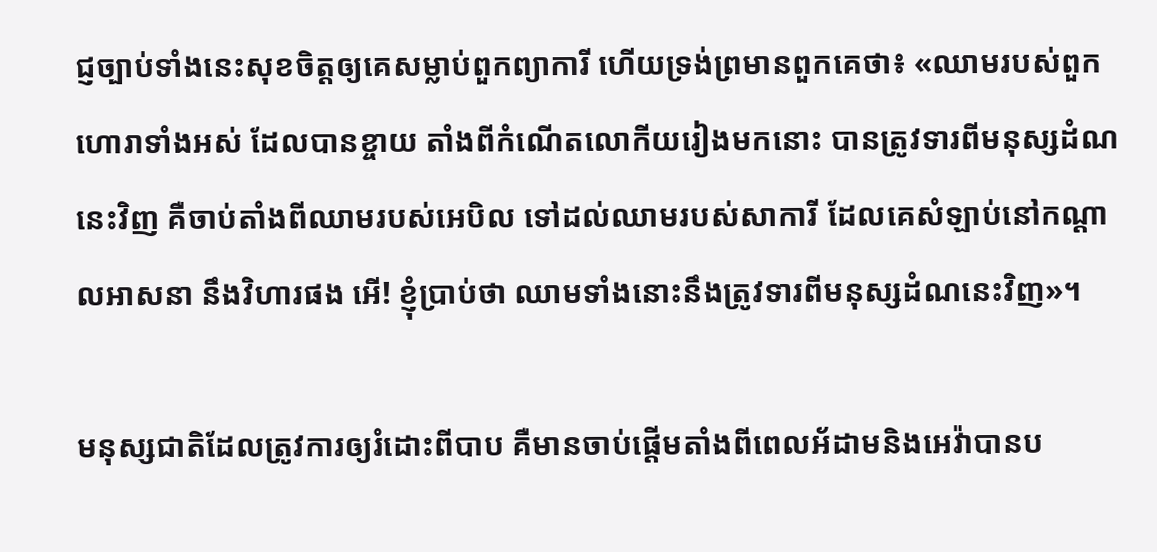ជ្ញច្បាប់ទាំងនេះសុខចិត្តឲ្យគេសម្លាប់ពួកព្យាការី ហើយទ្រង់ព្រមានពួកគេថា៖ «ឈាមរបស់ពួកហោរាទាំងអស់ ដែលបានខ្ចាយ តាំងពីកំណើតលោកីយរៀងមកនោះ បានត្រូវទារពីមនុស្សដំណនេះវិញ គឺចាប់តាំងពីឈាមរបស់អេបិល ទៅដល់ឈាមរបស់សាការី ដែលគេសំឡាប់នៅកណ្ដាលអាសនា នឹងវិហារផង អើ! ខ្ញុំប្រាប់ថា ឈាមទាំងនោះនឹងត្រូវទារពីមនុស្សដំណនេះវិញ»។

មនុស្សជាតិដែលត្រូវការឲ្យរំដោះពីបាប គឺមានចាប់ផ្ដើមតាំងពីពេលអ័ដាមនិងអេវ៉ាបានប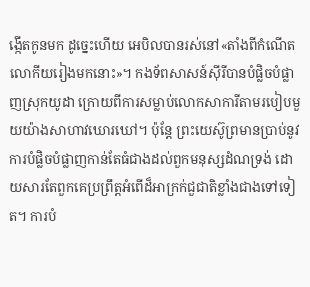ង្កើតកូនមក ដូច្នេះហើយ អេបិលបានរស់នៅ«តាំងពីកំណើតលោកីយរៀងមកនោះ»។ កងទ័ពសាសន៍ស៊ីរីបានបំផ្លិចបំផ្លាញស្រុកយូដា ក្រោយពីការសម្លាប់លោកសាការីតាមរបៀបមួយយ៉ាងសាហាវឃោរឃៅ។ ប៉ុន្តែ ព្រះយេស៊ូព្រមានប្រាប់នូវការបំផ្លិចបំផ្លាញកាន់តែធំជាងដល់ពួកមនុស្សដំណទ្រង់ ដោយសារតែពួកគេប្រព្រឹត្តអំពើដ៏អាក្រក់ជួជាតិខ្លាំងជាងទៅទៀត។ ការបំ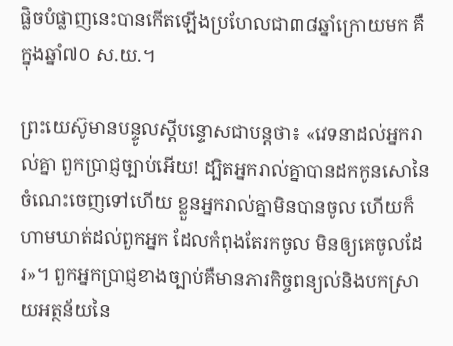ផ្លិចបំផ្លាញនេះបានកើតឡើងប្រហែលជា៣៨ឆ្នាំក្រោយមក គឺក្នុងឆ្នាំ៧០ ស.យ.។

ព្រះយេស៊ូមានបន្ទូលស្តីបន្ទោសជាបន្តថា៖ «វេទនាដល់អ្នករាល់គ្នា ពួកប្រាជ្ញច្បាប់អើយ! ដ្បិតអ្នករាល់គ្នាបានដកកូនសោនៃចំណេះចេញទៅហើយ ខ្លួនអ្នករាល់គ្នាមិនបានចូល ហើយក៏ហាមឃាត់ដល់ពួកអ្នក ដែលកំពុងតែរកចូល មិនឲ្យគេចូលដែរ»។ ពួកអ្នកប្រាជ្ញខាងច្បាប់គឺមានភារកិច្ចពន្យល់និងបកស្រាយអត្ថន័យនៃ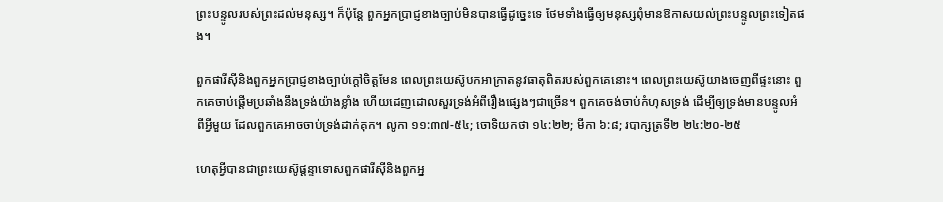ព្រះបន្ទូលរបស់ព្រះដល់មនុស្ស។ ក៏ប៉ុន្តែ ពួកអ្នកប្រាជ្ញខាងច្បាប់មិនបានធ្វើដូច្នេះទេ ថែមទាំងធ្វើឲ្យមនុស្សពុំមានឱកាសយល់ព្រះបន្ទូលព្រះទៀតផង។

ពួកផារីស៊ីនិងពួកអ្នកប្រាជ្ញខាងច្បាប់ក្ដៅចិត្តមែន ពេលព្រះយេស៊ូបកអាក្រាតនូវធាតុពិតរបស់ពួកគេនោះ។ ពេលព្រះយេស៊ូយាងចេញពីផ្ទះនោះ ពួកគេចាប់ផ្ដើមប្រឆាំងនឹងទ្រង់យ៉ាងខ្លាំង ហើយដេញដោលសួរទ្រង់អំពីរឿងផ្សេងៗជាច្រើន។ ពួកគេចង់ចាប់កំហុសទ្រង់ ដើម្បីឲ្យទ្រង់មានបន្ទូលអំពីអ្វីមួយ ដែលពួកគេអាចចាប់ទ្រង់ដាក់គុក។ លូកា ១១:៣៧-៥៤; ចោទិយកថា ១៤:២២; មីកា ៦:៨; របាក្សត្រទី២ ២៤:២០-២៥

ហេតុអ្វីបានជាព្រះយេស៊ូផ្ដន្ទាទោសពួកផារីស៊ីនិងពួកអ្ន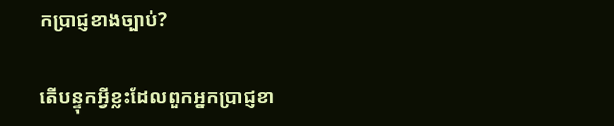កប្រាជ្ញខាងច្បាប់?

តើបន្ទុកអ្វីខ្លះដែលពួកអ្នកប្រាជ្ញខា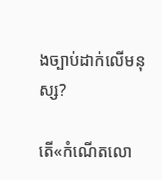ងច្បាប់ដាក់លើមនុស្ស?

តើ«កំណើតលោ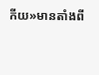កីយ»មានតាំងពី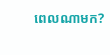ពេលណាមក?